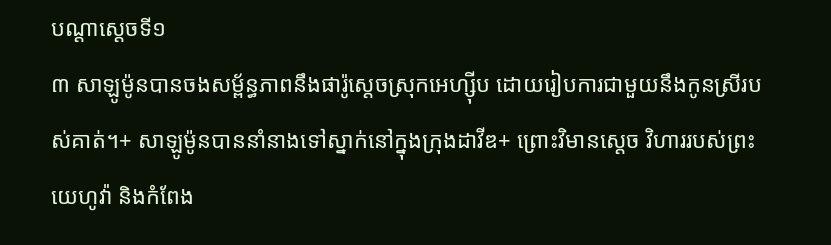បណ្ដាស្ដេចទី១
៣ សាឡូម៉ូនបានចងសម្ព័ន្ធភាពនឹងផារ៉ូស្ដេចស្រុកអេហ្ស៊ីប ដោយរៀបការជាមួយនឹងកូនស្រីរបស់គាត់។+ សាឡូម៉ូនបាននាំនាងទៅស្នាក់នៅក្នុងក្រុងដាវីឌ+ ព្រោះវិមានស្ដេច វិហាររបស់ព្រះយេហូវ៉ា និងកំពែង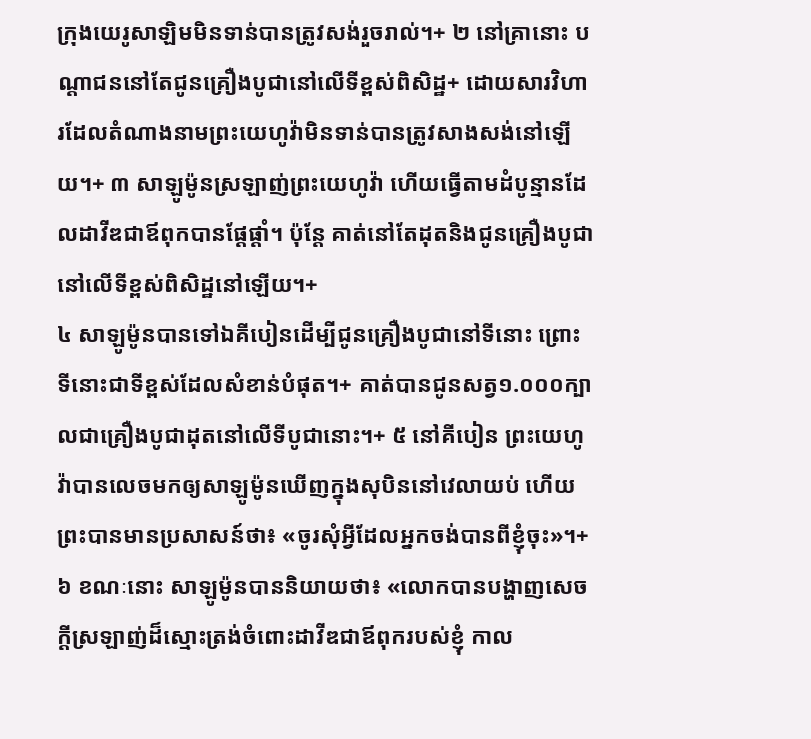ក្រុងយេរូសាឡិមមិនទាន់បានត្រូវសង់រួចរាល់។+ ២ នៅគ្រានោះ បណ្ដាជននៅតែជូនគ្រឿងបូជានៅលើទីខ្ពស់ពិសិដ្ឋ+ ដោយសារវិហារដែលតំណាងនាមព្រះយេហូវ៉ាមិនទាន់បានត្រូវសាងសង់នៅឡើយ។+ ៣ សាឡូម៉ូនស្រឡាញ់ព្រះយេហូវ៉ា ហើយធ្វើតាមដំបូន្មានដែលដាវីឌជាឪពុកបានផ្ដែផ្ដាំ។ ប៉ុន្តែ គាត់នៅតែដុតនិងជូនគ្រឿងបូជានៅលើទីខ្ពស់ពិសិដ្ឋនៅឡើយ។+
៤ សាឡូម៉ូនបានទៅឯគីបៀនដើម្បីជូនគ្រឿងបូជានៅទីនោះ ព្រោះទីនោះជាទីខ្ពស់ដែលសំខាន់បំផុត។+ គាត់បានជូនសត្វ១.០០០ក្បាលជាគ្រឿងបូជាដុតនៅលើទីបូជានោះ។+ ៥ នៅគីបៀន ព្រះយេហូវ៉ាបានលេចមកឲ្យសាឡូម៉ូនឃើញក្នុងសុបិននៅវេលាយប់ ហើយព្រះបានមានប្រសាសន៍ថា៖ «ចូរសុំអ្វីដែលអ្នកចង់បានពីខ្ញុំចុះ»។+ ៦ ខណៈនោះ សាឡូម៉ូនបាននិយាយថា៖ «លោកបានបង្ហាញសេចក្ដីស្រឡាញ់ដ៏ស្មោះត្រង់ចំពោះដាវីឌជាឪពុករបស់ខ្ញុំ កាល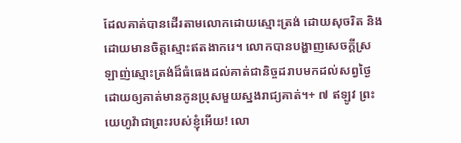ដែលគាត់បានដើរតាមលោកដោយស្មោះត្រង់ ដោយសុចរិត និងដោយមានចិត្តស្មោះឥតងាករេ។ លោកបានបង្ហាញសេចក្ដីស្រឡាញ់ស្មោះត្រង់ដ៏ធំធេងដល់គាត់ជានិច្ចដរាបមកដល់សព្វថ្ងៃ ដោយឲ្យគាត់មានកូនប្រុសមួយស្នងរាជ្យគាត់។+ ៧ ឥឡូវ ព្រះយេហូវ៉ាជាព្រះរបស់ខ្ញុំអើយ! លោ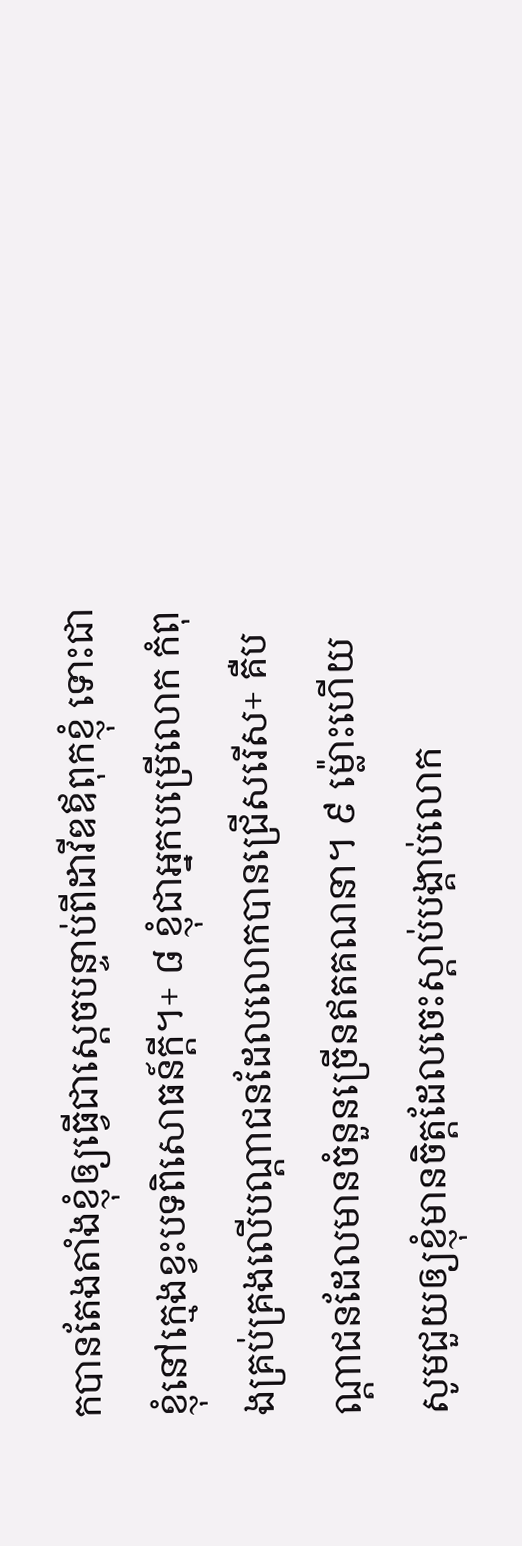កបានតែងតាំងខ្ញុំឲ្យធ្វើជាស្ដេចបន្ទាប់ពីដាវីឌឪពុកខ្ញុំ ទោះជាខ្ញុំនៅក្មេងខ្វះបទពិសោធន៍ក្ដី។+ ៨ ខ្ញុំជាអ្នកបម្រើលោក កំពុងគ្រប់គ្រងលើបណ្ដាជនដែលលោកបានជ្រើសរើស+ គឺបណ្ដាជនដែលមានចំនួនច្រើនឥតគណនា។ ៩ ម្ល៉ោះហើយ សូមជួយឲ្យខ្ញុំមានចិត្តដែលចេះស្ដាប់បង្គាប់លោក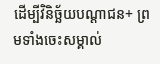ដើម្បីវិនិច្ឆ័យបណ្ដាជន+ ព្រមទាំងចេះសម្គាល់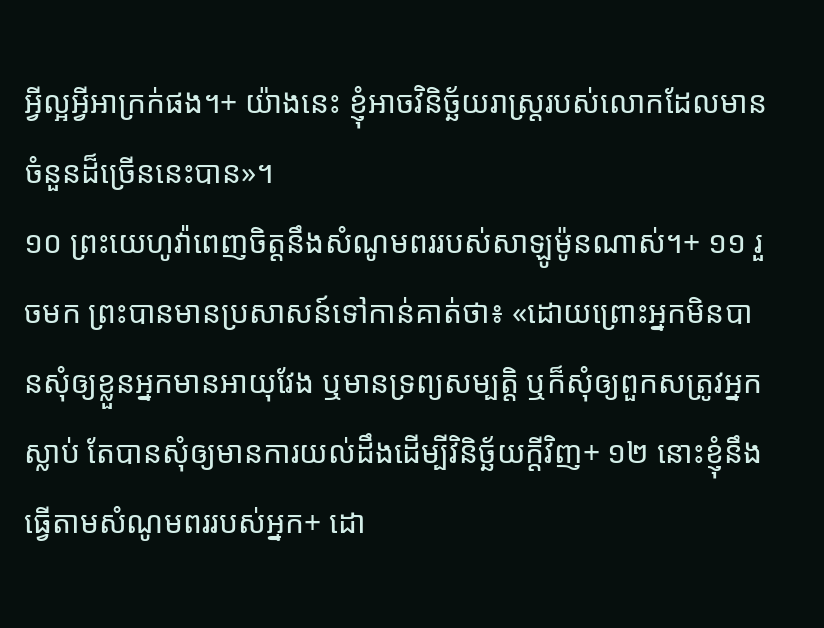អ្វីល្អអ្វីអាក្រក់ផង។+ យ៉ាងនេះ ខ្ញុំអាចវិនិច្ឆ័យរាស្ត្ររបស់លោកដែលមានចំនួនដ៏ច្រើននេះបាន»។
១០ ព្រះយេហូវ៉ាពេញចិត្តនឹងសំណូមពររបស់សាឡូម៉ូនណាស់។+ ១១ រួចមក ព្រះបានមានប្រសាសន៍ទៅកាន់គាត់ថា៖ «ដោយព្រោះអ្នកមិនបានសុំឲ្យខ្លួនអ្នកមានអាយុវែង ឬមានទ្រព្យសម្បត្តិ ឬក៏សុំឲ្យពួកសត្រូវអ្នកស្លាប់ តែបានសុំឲ្យមានការយល់ដឹងដើម្បីវិនិច្ឆ័យក្ដីវិញ+ ១២ នោះខ្ញុំនឹងធ្វើតាមសំណូមពររបស់អ្នក+ ដោ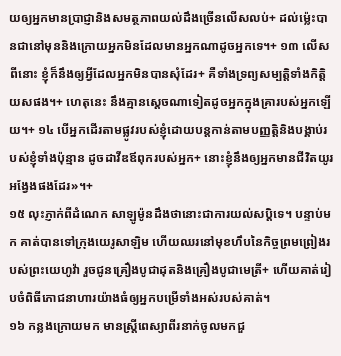យឲ្យអ្នកមានប្រាជ្ញានិងសមត្ថភាពយល់ដឹងច្រើនលើសលប់+ ដល់ម្ល៉េះបានជានៅមុននិងក្រោយអ្នកមិនដែលមានអ្នកណាដូចអ្នកទេ។+ ១៣ លើសពីនោះ ខ្ញុំក៏នឹងឲ្យអ្វីដែលអ្នកមិនបានសុំដែរ+ គឺទាំងទ្រព្យសម្បត្តិទាំងកិត្តិយសផង។+ ហេតុនេះ នឹងគ្មានស្ដេចណាទៀតដូចអ្នកក្នុងគ្រារបស់អ្នកឡើយ។+ ១៤ បើអ្នកដើរតាមផ្លូវរបស់ខ្ញុំដោយបន្តកាន់តាមបញ្ញត្តិនិងបង្គាប់របស់ខ្ញុំទាំងប៉ុន្មាន ដូចដាវីឌឪពុករបស់អ្នក+ នោះខ្ញុំនឹងឲ្យអ្នកមានជីវិតយូរអង្វែងផងដែរ»។+
១៥ លុះភ្ញាក់ពីដំណេក សាឡូម៉ូនដឹងថានោះជាការយល់សប្ដិទេ។ បន្ទាប់មក គាត់បានទៅក្រុងយេរូសាឡិម ហើយឈរនៅមុខហឹបនៃកិច្ចព្រមព្រៀងរបស់ព្រះយេហូវ៉ា រួចជូនគ្រឿងបូជាដុតនិងគ្រឿងបូជាមេត្រី+ ហើយគាត់រៀបចំពិធីភោជនាហារយ៉ាងធំឲ្យអ្នកបម្រើទាំងអស់របស់គាត់។
១៦ កន្លងក្រោយមក មានស្ត្រីពេស្យាពីរនាក់ចូលមកជួ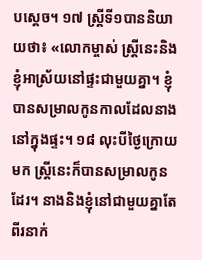បស្ដេច។ ១៧ ស្ត្រីទី១បាននិយាយថា៖ «លោកម្ចាស់ ស្ត្រីនេះនិងខ្ញុំអាស្រ័យនៅផ្ទះជាមួយគ្នា។ ខ្ញុំបានសម្រាលកូនកាលដែលនាងនៅក្នុងផ្ទះ។ ១៨ លុះបីថ្ងៃក្រោយមក ស្ត្រីនេះក៏បានសម្រាលកូនដែរ។ នាងនិងខ្ញុំនៅជាមួយគ្នាតែពីរនាក់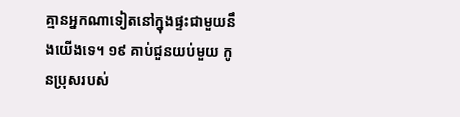គ្មានអ្នកណាទៀតនៅក្នុងផ្ទះជាមួយនឹងយើងទេ។ ១៩ គាប់ជួនយប់មួយ កូនប្រុសរបស់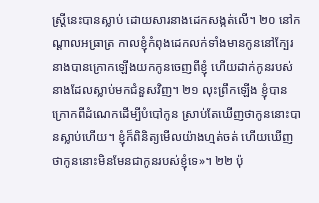ស្ត្រីនេះបានស្លាប់ ដោយសារនាងដេកសង្កត់លើ។ ២០ នៅកណ្ដាលអធ្រាត្រ កាលខ្ញុំកំពុងដេកលក់ទាំងមានកូននៅក្បែរ នាងបានក្រោកឡើងយកកូនចេញពីខ្ញុំ ហើយដាក់កូនរបស់នាងដែលស្លាប់មកជំនួសវិញ។ ២១ លុះព្រឹកឡើង ខ្ញុំបានក្រោកពីដំណេកដើម្បីបំបៅកូន ស្រាប់តែឃើញថាកូននោះបានស្លាប់ហើយ។ ខ្ញុំក៏ពិនិត្យមើលយ៉ាងហ្មត់ចត់ ហើយឃើញថាកូននោះមិនមែនជាកូនរបស់ខ្ញុំទេ»។ ២២ ប៉ុ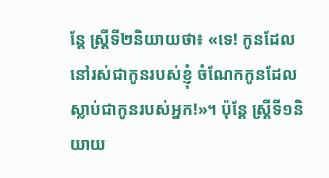ន្តែ ស្ត្រីទី២និយាយថា៖ «ទេ! កូនដែលនៅរស់ជាកូនរបស់ខ្ញុំ ចំណែកកូនដែលស្លាប់ជាកូនរបស់អ្នក!»។ ប៉ុន្តែ ស្ត្រីទី១និយាយ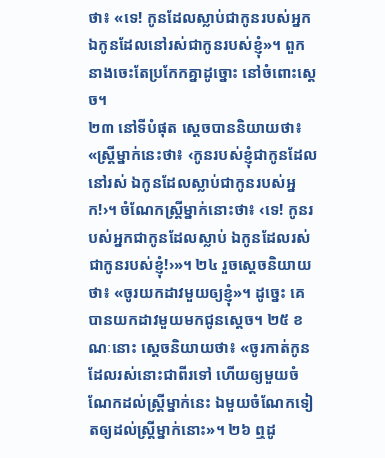ថា៖ «ទេ! កូនដែលស្លាប់ជាកូនរបស់អ្នក ឯកូនដែលនៅរស់ជាកូនរបស់ខ្ញុំ»។ ពួកនាងចេះតែប្រកែកគ្នាដូច្នោះ នៅចំពោះស្ដេច។
២៣ នៅទីបំផុត ស្ដេចបាននិយាយថា៖ «ស្ត្រីម្នាក់នេះថា៖ ‹កូនរបស់ខ្ញុំជាកូនដែលនៅរស់ ឯកូនដែលស្លាប់ជាកូនរបស់អ្នក!›។ ចំណែកស្ត្រីម្នាក់នោះថា៖ ‹ទេ! កូនរបស់អ្នកជាកូនដែលស្លាប់ ឯកូនដែលរស់ជាកូនរបស់ខ្ញុំ!›»។ ២៤ រួចស្ដេចនិយាយថា៖ «ចូរយកដាវមួយឲ្យខ្ញុំ»។ ដូច្នេះ គេបានយកដាវមួយមកជូនស្ដេច។ ២៥ ខណៈនោះ ស្ដេចនិយាយថា៖ «ចូរកាត់កូនដែលរស់នោះជាពីរទៅ ហើយឲ្យមួយចំណែកដល់ស្ត្រីម្នាក់នេះ ឯមួយចំណែកទៀតឲ្យដល់ស្ត្រីម្នាក់នោះ»។ ២៦ ឮដូ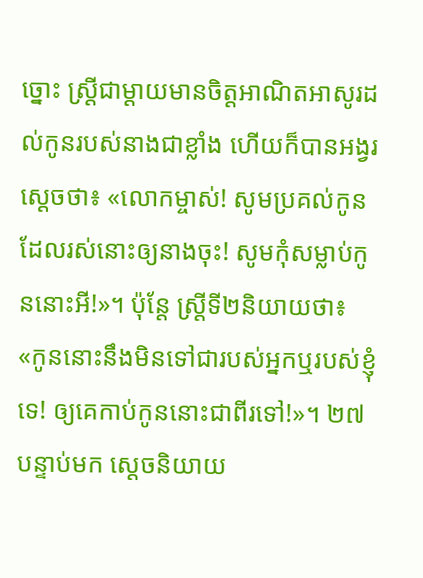ច្នោះ ស្ត្រីជាម្ដាយមានចិត្តអាណិតអាសូរដល់កូនរបស់នាងជាខ្លាំង ហើយក៏បានអង្វរស្ដេចថា៖ «លោកម្ចាស់! សូមប្រគល់កូនដែលរស់នោះឲ្យនាងចុះ! សូមកុំសម្លាប់កូននោះអី!»។ ប៉ុន្តែ ស្ត្រីទី២និយាយថា៖ «កូននោះនឹងមិនទៅជារបស់អ្នកឬរបស់ខ្ញុំទេ! ឲ្យគេកាប់កូននោះជាពីរទៅ!»។ ២៧ បន្ទាប់មក ស្ដេចនិយាយ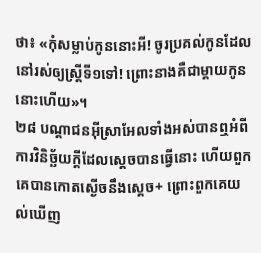ថា៖ «កុំសម្លាប់កូននោះអី! ចូរប្រគល់កូនដែលនៅរស់ឲ្យស្ត្រីទី១ទៅ! ព្រោះនាងគឺជាម្ដាយកូននោះហើយ»។
២៨ បណ្ដាជនអ៊ីស្រាអែលទាំងអស់បានឮអំពីការវិនិច្ឆ័យក្ដីដែលស្ដេចបានធ្វើនោះ ហើយពួកគេបានកោតស្ងើចនឹងស្ដេច+ ព្រោះពួកគេយល់ឃើញ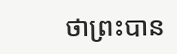ថាព្រះបាន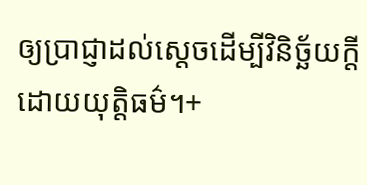ឲ្យប្រាជ្ញាដល់ស្ដេចដើម្បីវិនិច្ឆ័យក្ដីដោយយុត្តិធម៌។+